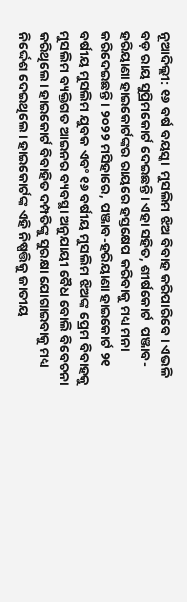ନୂଆଦିଲ୍ଲୀ: ୧୬ ବର୍ଷ ବୟସ୍କା  ମୁସଲିମ ଝିଅ ବିବାହ କରିପାରିବେ। ଏଭଳି ବଡ଼ ରାୟ ସୁପ୍ରିମକୋର୍ଟ ଦେଇଛନ୍ତି। ଏହା ସହିତ, ଶୀର୍ଷକୋର୍ଟ  ପଞ୍ଜାବ-ହରିୟାଣା ହାଇକୋର୍ଟଙ୍କର ରାୟରେ ହସ୍ତକ୍ଷେପ କରିବାକୁ ମଧ୍ୟ ମନା କରିଦେଇଛନ୍ତି। ୨୦୨୨ ମସିହାରେ, ପଞ୍ଜାବ-ହରିୟାଣା ହାଇକୋର୍ଟ ୨୧ ବର୍ଷୀୟ ମୁସଲିମ ଯୁବକ ଏବଂ ୧୬ ବର୍ଷୀୟ ମୁସଲିମ ଝିଅଙ୍କ ପ୍ରେମ ବିବାହକୁ ମୁସଲିମ ବ୍ୟକ୍ତିଗତ ଆଇନର ବ୍ୟବସ୍ଥା ଅନୁଯାୟୀ ବୈଧ ବୋଲି ବିବେଚନା କରିଥିଲେ। ହାଇକୋର୍ଟ ବିବାହିତ ଦମ୍ପତିଙ୍କୁ ସୁରକ୍ଷା ଯୋଗାଇବାକୁ ମଧ୍ୟ ନିର୍ଦ୍ଦେଶ ଦେଇଥିଲେ। ହାଇକୋର୍ଟଙ୍କ ଏହି ନିଷ୍ପତ୍ତିକୁ ଜାତୀୟ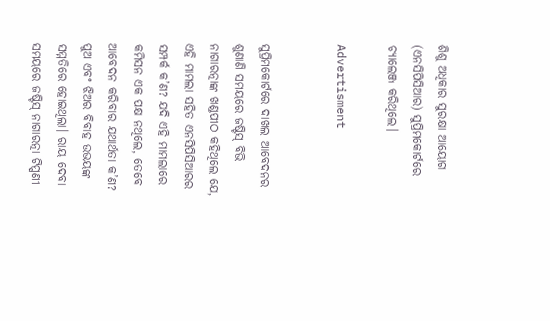ଶିଶୁ ଅଧିକାର ସୁରକ୍ଷା ଆୟୋଗ (ଏନସିପିସିଆର) ସୁପ୍ରିମକୋର୍ଟରେ ଚ୍ୟାଲେଞ୍ଜ କରିଥିଲେ।

Advertisment


ସୁପ୍ରିମକୋର୍ଟରେ ଦାଖଲ ଆବେଦନର ଶୁଣାଣି ସମୟରେ ଜଷ୍ଟିସ୍ ବିଭି ନାଗାରତ୍ନାଙ୍କ ଖଣ୍ଡପୀଠ କହିଥିଲେ ଯେ, ଏହି ମାମଲା ସହିତ ଏନସିପିସିଆରର ସମ୍ପର୍କ କ’ଣ? ଯଦି ଏହି ମାମଲାରେ କମିସନ ଏକ ପକ୍ଷ ନଥିଲେ, ତେବେ ଆବେଦନ କରିବାର ଯଥାର୍ଥତା କ’ଣ? ପୁଅ ଏବଂ ଝିଅର ବିବାହ ଉଭୟଙ୍କ ସମ୍ମତିରେ ହୋଇଥିଲା। ରାୟ ଦେବା ସମୟରେ ଜଷ୍ଟିସ୍ ନାଗାରତ୍ନା ଟିପ୍ପଣୀ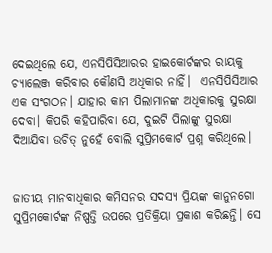ଦେଇଥିଲେ ଯେ, ଏନସିପିସିଆରର ହାଇକୋର୍ଟଙ୍କର ରାୟକୁ ଚ୍ୟାଲେଞ୍ଜ କରିବାର କୌଣସି ଅଧିକାର ନାହିଁ।  ଏନସିପିସିଆର ଏକ ସଂଗଠନ। ଯାହାର କାମ ପିଲାମାନଙ୍କ ଅଧିକାରକୁ ସୁରକ୍ଷା ଦେବା। କିପରି କହିପାରିବା ଯେ, ଦୁଇଟି ପିଲାଙ୍କୁ ସୁରକ୍ଷା ଦିଆଯିବା ଉଚିତ୍ ନୁହେଁ ବୋଲି ସୁପ୍ରିମକୋର୍ଟ ପ୍ରଶ୍ନ କରିଥିଲେ।


ଜାତୀୟ ମାନବାଧିକାର କମିସନର ସଦସ୍ୟ ପ୍ରିୟଙ୍କ କାନୁନଗୋ ସୁପ୍ରିମକୋର୍ଟଙ୍କ ନିଷ୍ପତ୍ତି ଉପରେ ପ୍ରତିକ୍ରିୟା ପ୍ରକାଶ କରିଛନ୍ତି। ସେ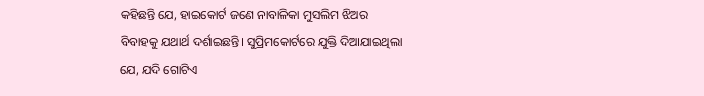କହିଛନ୍ତି ଯେ, ହାଇକୋର୍ଟ ଜଣେ ନାବାଳିକା ମୁସଲିମ ଝିଅର ବିବାହକୁ ଯଥାର୍ଥ ଦର୍ଶାଇଛନ୍ତି। ସୁପ୍ରିମକୋର୍ଟରେ ଯୁକ୍ତି ଦିଆଯାଇଥିଲା ଯେ, ଯଦି ଗୋଟିଏ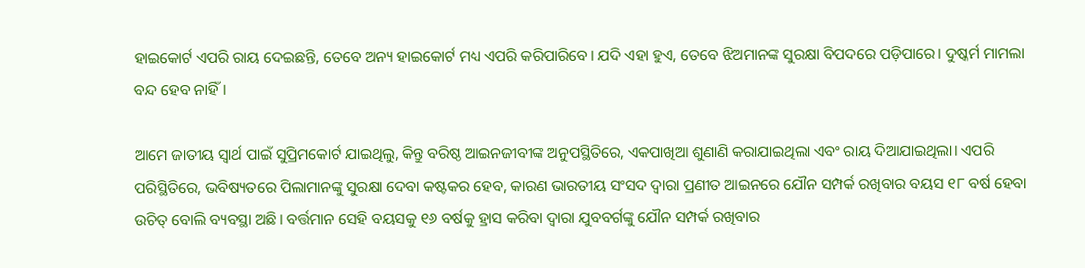ହାଇକୋର୍ଟ ଏପରି ରାୟ ଦେଇଛନ୍ତି, ତେବେ ଅନ୍ୟ ହାଇକୋର୍ଟ ମଧ୍ୟ ଏପରି କରିପାରିବେ। ଯଦି ଏହା ହୁଏ, ତେବେ ଝିଅମାନଙ୍କ ସୁରକ୍ଷା ବିପଦରେ ପଡ଼ିପାରେ। ଦୁଷ୍କର୍ମ ମାମଲା ବନ୍ଦ ହେବ ନାହିଁ।

ଆମେ ଜାତୀୟ ସ୍ୱାର୍ଥ ପାଇଁ ସୁପ୍ରିମକୋର୍ଟ ଯାଇଥିଲୁ, କିନ୍ତୁ ବରିଷ୍ଠ ଆଇନଜୀବୀଙ୍କ ଅନୁପସ୍ଥିତିରେ, ଏକପାଖିଆ ଶୁଣାଣି କରାଯାଇଥିଲା ଏବଂ ରାୟ ଦିଆଯାଇଥିଲା। ଏପରି ପରିସ୍ଥିତିରେ, ଭବିଷ୍ୟତରେ ପିଲାମାନଙ୍କୁ ସୁରକ୍ଷା ଦେବା କଷ୍ଟକର ହେବ, କାରଣ ଭାରତୀୟ ସଂସଦ ଦ୍ୱାରା ପ୍ରଣୀତ ଆଇନରେ ଯୌନ ସମ୍ପର୍କ ରଖିବାର ବୟସ ୧୮ ବର୍ଷ ହେବା ଉଚିତ୍ ବୋଲି ବ୍ୟବସ୍ଥା ଅଛି। ବର୍ତ୍ତମାନ ସେହି ବୟସକୁ ୧୬ ବର୍ଷକୁ ହ୍ରାସ କରିବା ଦ୍ୱାରା ଯୁବବର୍ଗଙ୍କୁ ଯୌନ ସମ୍ପର୍କ ରଖିବାର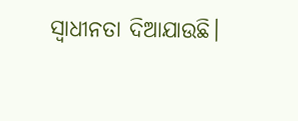ସ୍ୱାଧୀନତା ଦିଆଯାଉଛି।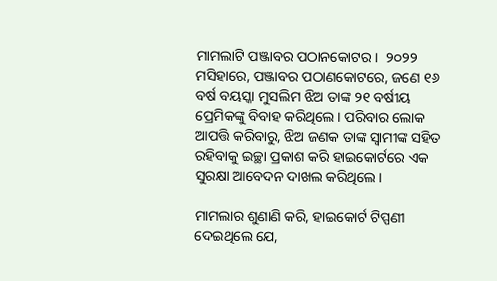ମାମଲାଟି ପଞ୍ଜାବର ପଠାନକୋଟର।  ୨୦୨୨ ମସିହାରେ, ପଞ୍ଜାବର ପଠାଣକୋଟରେ, ଜଣେ ୧୬ ବର୍ଷ ବୟସ୍କା ମୁସଲିମ ଝିଅ ତାଙ୍କ ୨୧ ବର୍ଷୀୟ ପ୍ରେମିକଙ୍କୁ ବିବାହ କରିଥିଲେ। ପରିବାର ଲୋକ ଆପତ୍ତି କରିବାରୁ, ଝିଅ ଜଣକ ତାଙ୍କ ସ୍ୱାମୀଙ୍କ ସହିତ ରହିବାକୁ ଇଚ୍ଛା ପ୍ରକାଶ କରି ହାଇକୋର୍ଟରେ ଏକ ସୁରକ୍ଷା ଆବେଦନ ଦାଖଲ କରିଥିଲେ।

ମାମଲାର ଶୁଣାଣି କରି, ହାଇକୋର୍ଟ ଟିପ୍ପଣୀ ଦେଇଥିଲେ ଯେ,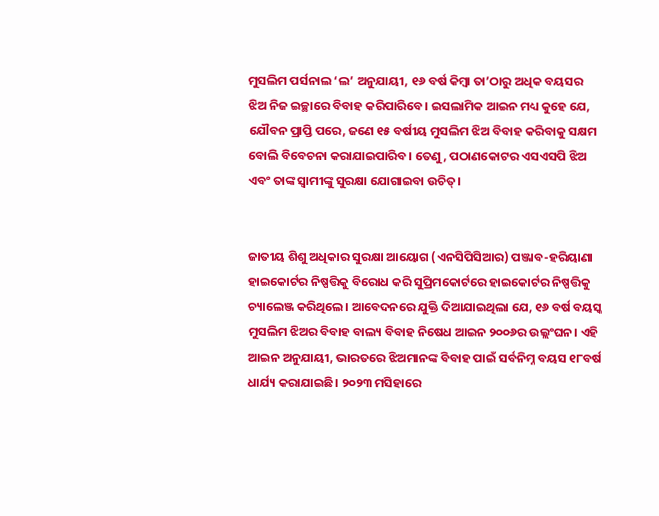ମୁସଲିମ ପର୍ସନାଲ ‘ଲ’ ଅନୁଯାୟୀ, ୧୬ ବର୍ଷ କିମ୍ବା ତା’ଠାରୁ ଅଧିକ ବୟସର ଝିଅ ନିଜ ଇଚ୍ଛାରେ ବିବାହ କରିପାରିବେ। ଇସଲାମିକ ଆଇନ ମଧ୍ୟ କୁହେ ଯେ, ଯୌବନ ପ୍ରାପ୍ତି ପରେ, ଜଣେ ୧୫ ବର୍ଷୀୟ ମୁସଲିମ ଝିଅ ବିବାହ କରିବାକୁ ସକ୍ଷମ ବୋଲି ବିବେଚନା କରାଯାଇପାରିବ। ତେଣୁ, ପଠାଣକୋଟର ଏସଏସପି ଝିଅ ଏବଂ ତାଙ୍କ ସ୍ୱାମୀଙ୍କୁ ସୁରକ୍ଷା ଯୋଗାଇବା ଉଚିତ୍।


ଜାତୀୟ ଶିଶୁ ଅଧିକାର ସୁରକ୍ଷା ଆୟୋଗ (ଏନସିପିସିଆର) ପଞ୍ଜାବ-ହରିୟାଣା ହାଇକୋର୍ଟର ନିଷ୍ପତ୍ତିକୁ ବିରୋଧ କରି ସୁପ୍ରିମକୋର୍ଟରେ ହାଇକୋର୍ଟର ନିଷ୍ପତ୍ତିକୁ ଚ୍ୟାଲେଞ୍ଜ କରିଥିଲେ। ଆବେଦନରେ ଯୁକ୍ତି ଦିଆଯାଇଥିଲା ଯେ, ୧୬ ବର୍ଷ ବୟସ୍କ ମୁସଲିମ ଝିଅର ବିବାହ ବାଲ୍ୟ ବିବାହ ନିଷେଧ ଆଇନ ୨୦୦୬ର ଉଲ୍ଲଂଘନ। ଏହି ଆଇନ ଅନୁଯାୟୀ, ଭାରତରେ ଝିଅମାନଙ୍କ ବିବାହ ପାଇଁ ସର୍ବନିମ୍ନ ବୟସ ୧୮ବର୍ଷ ଧାର୍ଯ୍ୟ କରାଯାଇଛି। ୨୦୨୩ ମସିହାରେ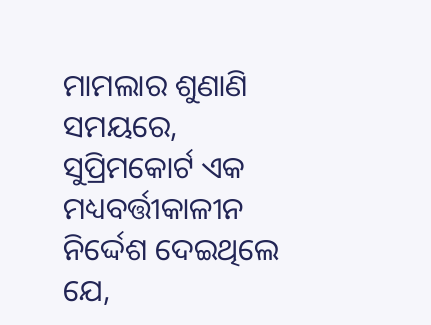ମାମଲାର ଶୁଣାଣି ସମୟରେ, ସୁପ୍ରିମକୋର୍ଟ ଏକ ମଧ୍ୟବର୍ତ୍ତୀକାଳୀନ ନିର୍ଦ୍ଦେଶ ଦେଇଥିଲେ ଯେ,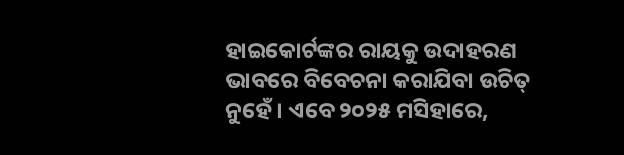ହାଇକୋର୍ଟଙ୍କର ରାୟକୁ ଉଦାହରଣ ଭାବରେ ବିବେଚନା କରାଯିବା ଉଚିତ୍ ନୁହେଁ। ଏବେ ୨୦୨୫ ମସିହାରେ,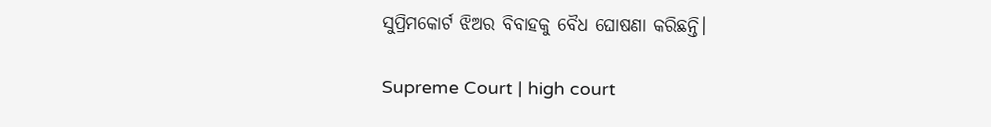ସୁପ୍ରିମକୋର୍ଟ ଝିଅର ବିବାହକୁ ବୈଧ ଘୋଷଣା କରିଛନ୍ତି।

Supreme Court | high court